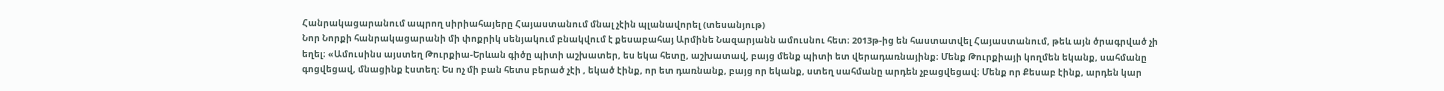Հանրակացարանում ապրող սիրիահայերը Հայաստանում մնալ չէին պլանավորել (տեսանյութ)
Նոր Նորքի հանրակացարանի մի փոքրիկ սենյակում բնակվում է քեսաբահայ Արմինե Նազարյանն ամուսնու հետ։ 2013թ-ից են հաստատվել Հայաստանում, թեև այն ծրագրված չի եղել։ «Ամուսինս այստեղ Թուրքիա-Երևան գիծը պիտի աշխատեր, ես եկա հետը, աշխատավ, բայց մենք պիտի ետ վերադառնայինք։ Մենք Թուրքիայի կողմեն եկանք, սահմանը գոցվեցավ, մնացինք էստեղ։ Ես ոչ մի բան հետս բերած չէի , եկած էինք, որ ետ դառնանք, բայց որ եկանք, ստեղ սահմանը արդեն չբացվեցավ։ Մենք որ Քեսաբ էինք, արդեն կար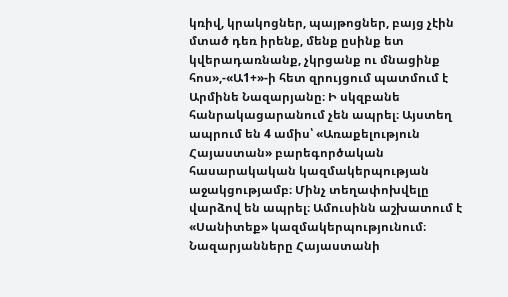կռիվ, կրակոցներ, պայթոցներ, բայց չէին մտած դեռ իրենք, մենք ըսինք ետ կվերադառնանք, չկրցանք ու մնացինք հոս»,-«Ա1+»-ի հետ զրույցում պատմում է Արմինե Նազարյանը։ Ի սկզբանե հանրակացարանում չեն ապրել։ Այստեղ ապրում են 4 ամիս՝ «Առաքելություն Հայաստան» բարեգործական հասարակական կազմակերպության աջակցությամբ։ Մինչ տեղափոխվելը վարձով են ապրել։ Ամուսինն աշխատում է «Սանիտեք» կազմակերպությունում։ Նազարյանները Հայաստանի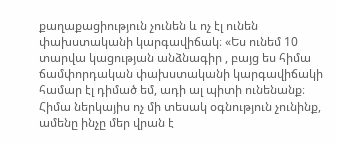քաղաքացիություն չունեն և ոչ էլ ունեն փախստականի կարգավիճակ։ «Ես ունեմ 10 տարվա կացության անձնագիր , բայց ես հիմա ճամփորդական փախստականի կարգավիճակի համար էլ դիմած եմ, ադի ալ պիտի ունենանք։ Հիմա ներկայիս ոչ մի տեսակ օգնություն չունինք, ամենը ինչը մեր վրան է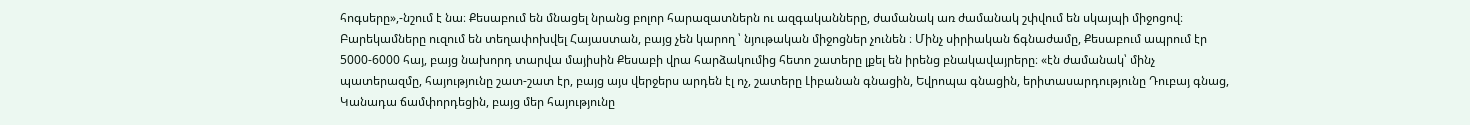հոգսերը»,-նշում է նա։ Քեսաբում են մնացել նրանց բոլոր հարազատներն ու ազգականները, ժամանակ առ ժամանակ շփվում են սկայպի միջոցով։ Բարեկամները ուզում են տեղափոխվել Հայաստան, բայց չեն կարող ՝ նյութական միջոցներ չունեն ։ Մինչ սիրիական ճգնաժամը, Քեսաբում ապրում էր 5000-6000 հայ, բայց նախորդ տարվա մայիսին Քեսաբի վրա հարձակումից հետո շատերը լքել են իրենց բնակավայրերը։ «էն ժամանակ՝ մինչ պատերազմը, հայությունը շատ-շատ էր, բայց այս վերջերս արդեն էլ ոչ, շատերը Լիբանան գնացին, Եվրոպա գնացին, երիտասարդությունը Դուբայ գնաց, Կանադա ճամփորդեցին, բայց մեր հայությունը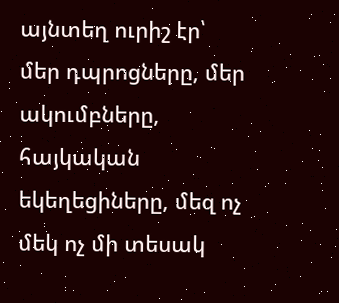այնտեղ ուրիշ էր՝ մեր դպրոցները, մեր ակումբները, հայկական եկեղեցիները, մեզ ոչ մեկ ոչ մի տեսակ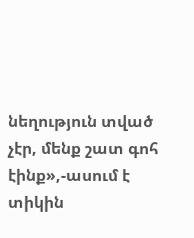նեղություն տված չէր, մենք շատ գոհ էինք»,-ասում է տիկին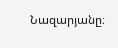Նազարյանը։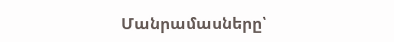Մանրամասները՝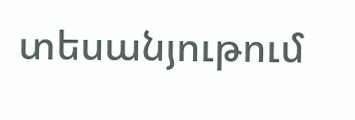տեսանյութում